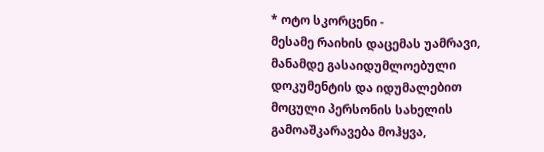* ოტო სკორცენი -
მესამე რაიხის დაცემას უამრავი, მანამდე გასაიდუმლოებული დოკუმენტის და იდუმალებით მოცული პერსონის სახელის გამოაშკარავება მოჰყვა,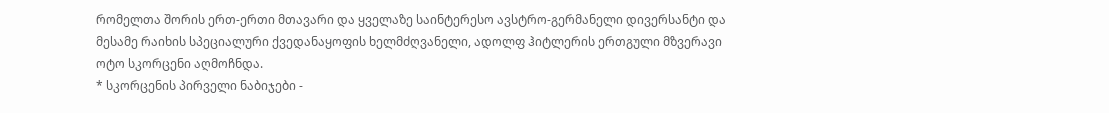რომელთა შორის ერთ-ერთი მთავარი და ყველაზე საინტერესო ავსტრო-გერმანელი დივერსანტი და მესამე რაიხის სპეციალური ქვედანაყოფის ხელმძღვანელი, ადოლფ ჰიტლერის ერთგული მზვერავი ოტო სკორცენი აღმოჩნდა.
* სკორცენის პირველი ნაბიჯები -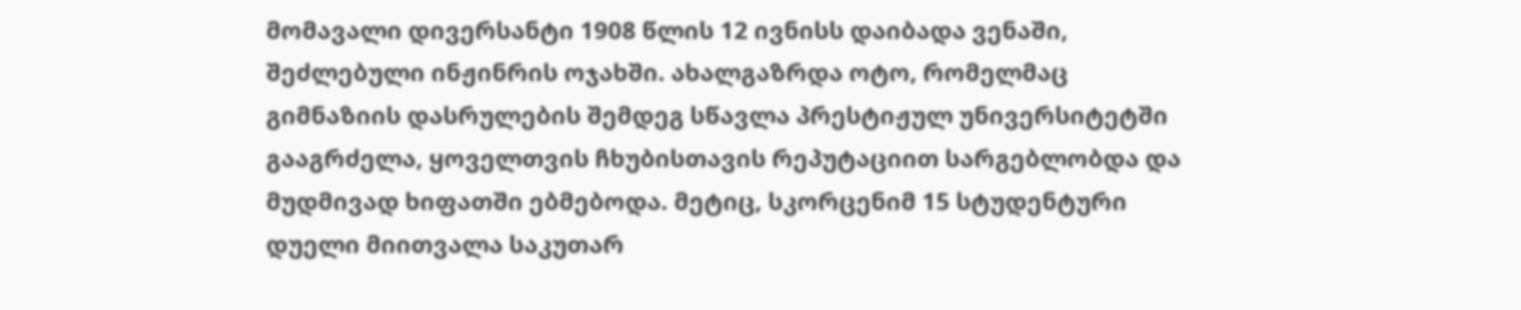მომავალი დივერსანტი 1908 წლის 12 ივნისს დაიბადა ვენაში, შეძლებული ინჟინრის ოჯახში. ახალგაზრდა ოტო, რომელმაც გიმნაზიის დასრულების შემდეგ სწავლა პრესტიჟულ უნივერსიტეტში გააგრძელა, ყოველთვის ჩხუბისთავის რეპუტაციით სარგებლობდა და მუდმივად ხიფათში ებმებოდა. მეტიც, სკორცენიმ 15 სტუდენტური დუელი მიითვალა საკუთარ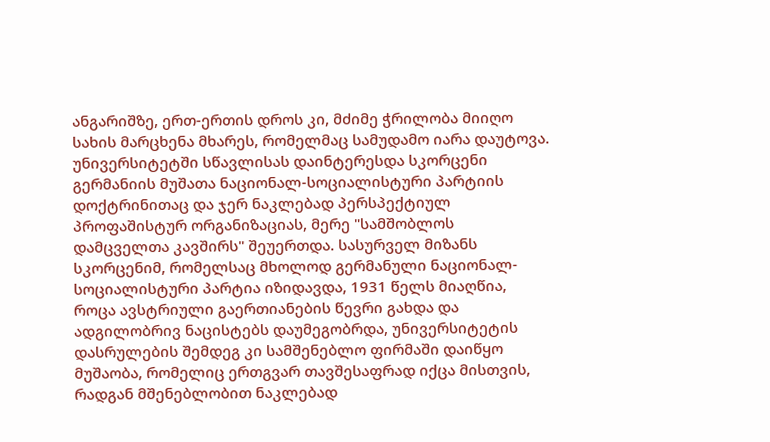ანგარიშზე, ერთ-ერთის დროს კი, მძიმე ჭრილობა მიიღო სახის მარცხენა მხარეს, რომელმაც სამუდამო იარა დაუტოვა.
უნივერსიტეტში სწავლისას დაინტერესდა სკორცენი გერმანიის მუშათა ნაციონალ-სოციალისტური პარტიის დოქტრინითაც და ჯერ ნაკლებად პერსპექტიულ პროფაშისტურ ორგანიზაციას, მერე "სამშობლოს დამცველთა კავშირს" შეუერთდა. სასურველ მიზანს სკორცენიმ, რომელსაც მხოლოდ გერმანული ნაციონალ-სოციალისტური პარტია იზიდავდა, 1931 წელს მიაღწია, როცა ავსტრიული გაერთიანების წევრი გახდა და ადგილობრივ ნაცისტებს დაუმეგობრდა, უნივერსიტეტის დასრულების შემდეგ კი სამშენებლო ფირმაში დაიწყო მუშაობა, რომელიც ერთგვარ თავშესაფრად იქცა მისთვის, რადგან მშენებლობით ნაკლებად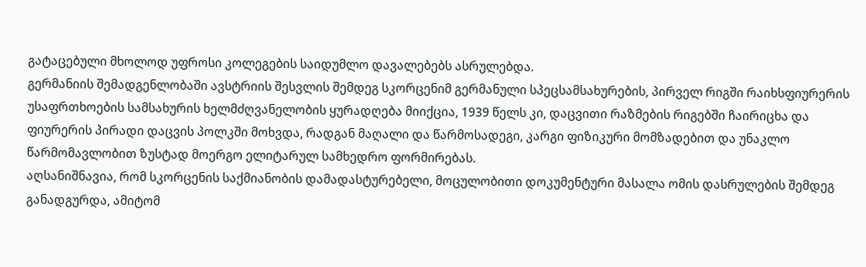გატაცებული მხოლოდ უფროსი კოლეგების საიდუმლო დავალებებს ასრულებდა.
გერმანიის შემადგენლობაში ავსტრიის შესვლის შემდეგ სკორცენიმ გერმანული სპეცსამსახურების, პირველ რიგში რაიხსფიურერის უსაფრთხოების სამსახურის ხელმძღვანელობის ყურადღება მიიქცია, 1939 წელს კი, დაცვითი რაზმების რიგებში ჩაირიცხა და ფიურერის პირადი დაცვის პოლკში მოხვდა, რადგან მაღალი და წარმოსადეგი, კარგი ფიზიკური მომზადებით და უნაკლო წარმომავლობით ზუსტად მოერგო ელიტარულ სამხედრო ფორმირებას.
აღსანიშნავია, რომ სკორცენის საქმიანობის დამადასტურებელი, მოცულობითი დოკუმენტური მასალა ომის დასრულების შემდეგ განადგურდა, ამიტომ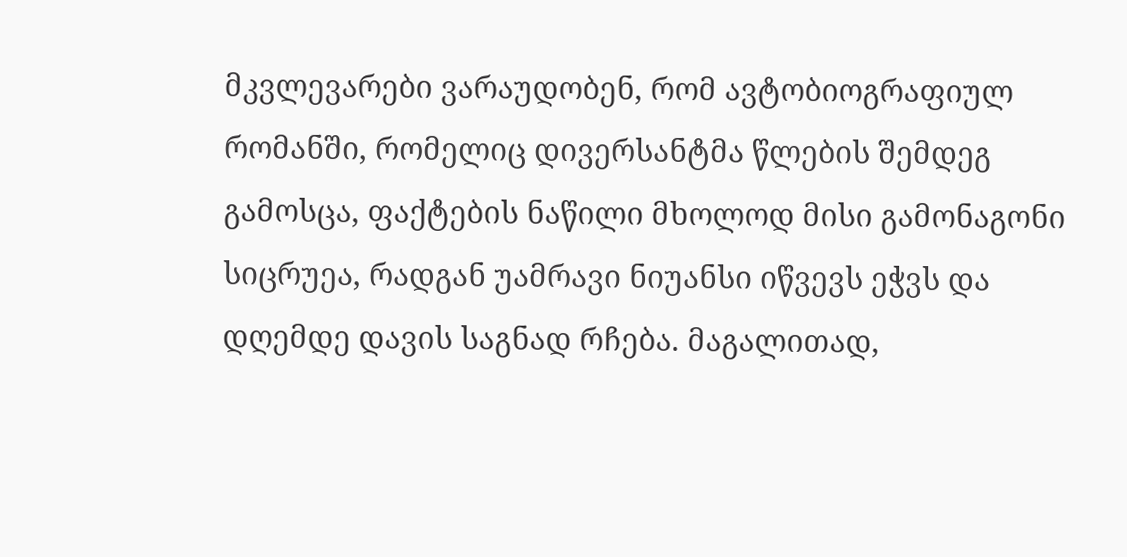მკვლევარები ვარაუდობენ, რომ ავტობიოგრაფიულ რომანში, რომელიც დივერსანტმა წლების შემდეგ გამოსცა, ფაქტების ნაწილი მხოლოდ მისი გამონაგონი სიცრუეა, რადგან უამრავი ნიუანსი იწვევს ეჭვს და დღემდე დავის საგნად რჩება. მაგალითად,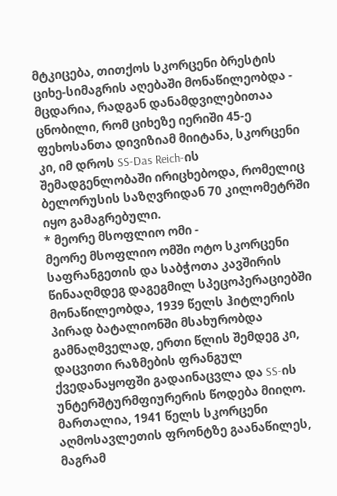მტკიცება, თითქოს სკორცენი ბრესტის ციხე-სიმაგრის აღებაში მონაწილეობდა - მცდარია, რადგან დანამდვილებითაა ცნობილი, რომ ციხეზე იერიში 45-ე ფეხოსანთა დივიზიამ მიიტანა, სკორცენი კი, იმ დროს SS-Das Reich-ის შემადგენლობაში ირიცხებოდა, რომელიც ბელორუსის საზღვრიდან 70 კილომეტრში იყო გამაგრებული.
* მეორე მსოფლიო ომი -
მეორე მსოფლიო ომში ოტო სკორცენი საფრანგეთის და საბჭოთა კავშირის წინააღმდეგ დაგეგმილ სპეცოპერაციებში მონაწილეობდა, 1939 წელს ჰიტლერის პირად ბატალიონში მსახურობდა გამნაღმველად, ერთი წლის შემდეგ კი, დაცვითი რაზმების ფრანგულ ქვედანაყოფში გადაინაცვლა და SS-ის უნტერშტურმფიურერის წოდება მიიღო. მართალია, 1941 წელს სკორცენი აღმოსავლეთის ფრონტზე გაანაწილეს, მაგრამ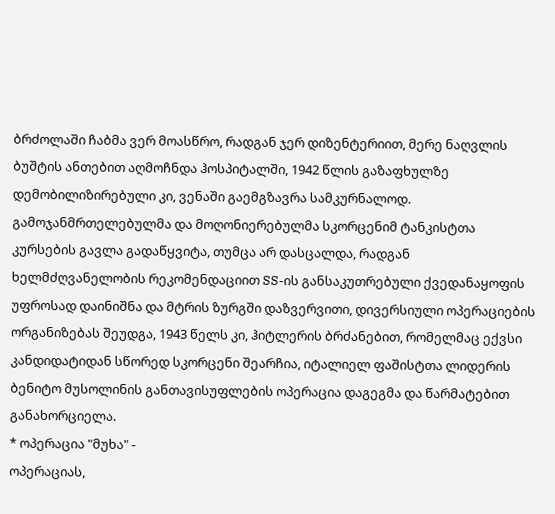ბრძოლაში ჩაბმა ვერ მოასწრო, რადგან ჯერ დიზენტერიით, მერე ნაღვლის ბუშტის ანთებით აღმოჩნდა ჰოსპიტალში, 1942 წლის გაზაფხულზე დემობილიზირებული კი, ვენაში გაემგზავრა სამკურნალოდ.
გამოჯანმრთელებულმა და მოღონიერებულმა სკორცენიმ ტანკისტთა კურსების გავლა გადაწყვიტა, თუმცა არ დასცალდა, რადგან ხელმძღვანელობის რეკომენდაციით SS-ის განსაკუთრებული ქვედანაყოფის უფროსად დაინიშნა და მტრის ზურგში დაზვერვითი, დივერსიული ოპერაციების ორგანიზებას შეუდგა, 1943 წელს კი, ჰიტლერის ბრძანებით, რომელმაც ექვსი კანდიდატიდან სწორედ სკორცენი შეარჩია, იტალიელ ფაშისტთა ლიდერის ბენიტო მუსოლინის განთავისუფლების ოპერაცია დაგეგმა და წარმატებით განახორციელა.
* ოპერაცია "მუხა" -
ოპერაციას,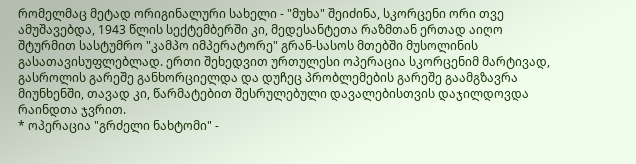რომელმაც მეტად ორიგინალური სახელი - "მუხა" შეიძინა, სკორცენი ორი თვე ამუშავებდა, 1943 წლის სექტემბერში კი, მედესანტეთა რაზმთან ერთად აიღო შტურმით სასტუმრო "კამპო იმპერატორე" გრან-სასოს მთებში მუსოლინის გასათავისუფლებლად. ერთი შეხედვით ურთულესი ოპერაცია სკორცენიმ მარტივად, გასროლის გარეშე განხორციელდა და დუჩეც პრობლემების გარეშე გაამგზავრა მიუნხენში, თავად კი, წარმატებით შესრულებული დავალებისთვის დაჯილდოვდა რაინდთა ჯვრით.
* ოპერაცია "გრძელი ნახტომი" -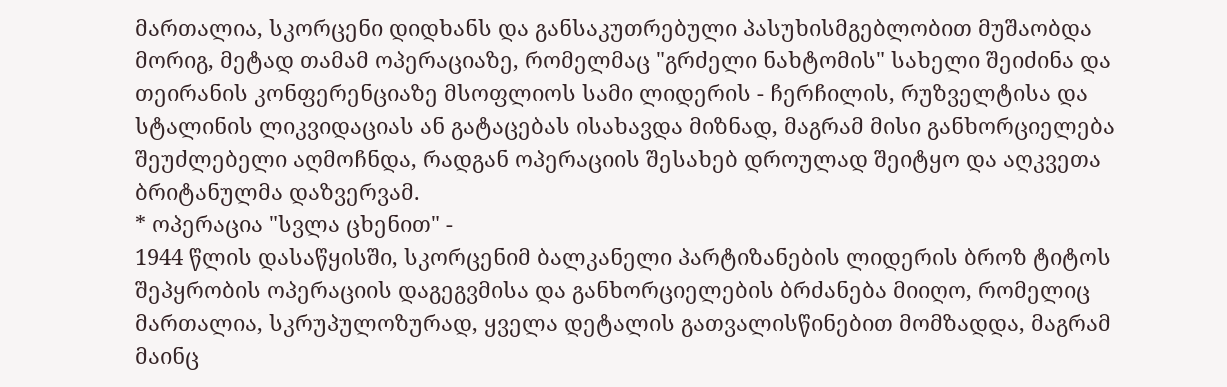მართალია, სკორცენი დიდხანს და განსაკუთრებული პასუხისმგებლობით მუშაობდა მორიგ, მეტად თამამ ოპერაციაზე, რომელმაც "გრძელი ნახტომის" სახელი შეიძინა და თეირანის კონფერენციაზე მსოფლიოს სამი ლიდერის - ჩერჩილის, რუზველტისა და სტალინის ლიკვიდაციას ან გატაცებას ისახავდა მიზნად, მაგრამ მისი განხორციელება შეუძლებელი აღმოჩნდა, რადგან ოპერაციის შესახებ დროულად შეიტყო და აღკვეთა ბრიტანულმა დაზვერვამ.
* ოპერაცია "სვლა ცხენით" -
1944 წლის დასაწყისში, სკორცენიმ ბალკანელი პარტიზანების ლიდერის ბროზ ტიტოს შეპყრობის ოპერაციის დაგეგვმისა და განხორციელების ბრძანება მიიღო, რომელიც მართალია, სკრუპულოზურად, ყველა დეტალის გათვალისწინებით მომზადდა, მაგრამ მაინც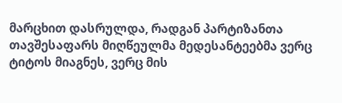მარცხით დასრულდა, რადგან პარტიზანთა თავშესაფარს მიღწეულმა მედესანტეებმა ვერც ტიტოს მიაგნეს, ვერც მის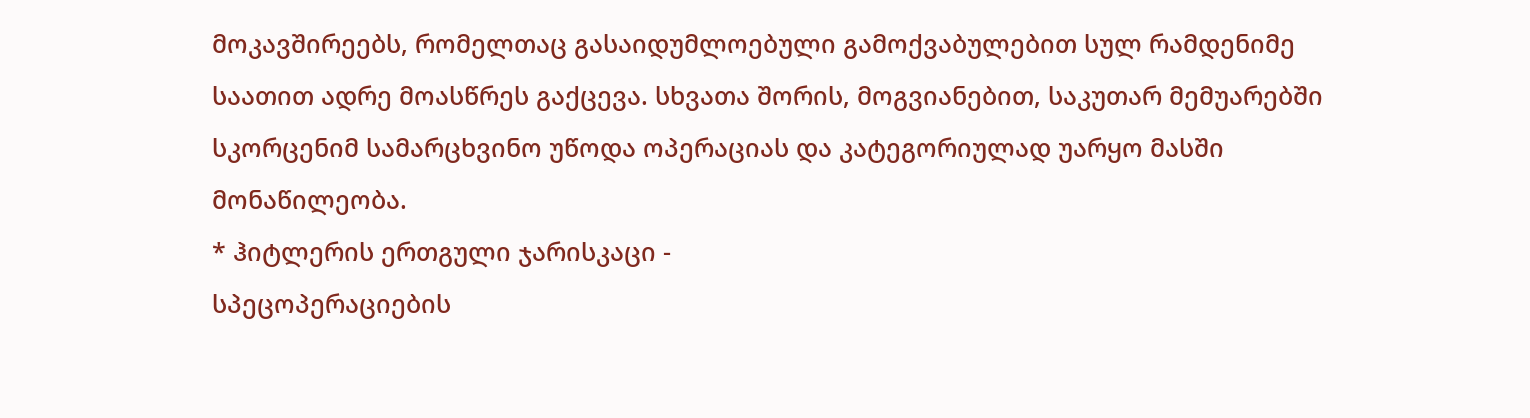მოკავშირეებს, რომელთაც გასაიდუმლოებული გამოქვაბულებით სულ რამდენიმე საათით ადრე მოასწრეს გაქცევა. სხვათა შორის, მოგვიანებით, საკუთარ მემუარებში სკორცენიმ სამარცხვინო უწოდა ოპერაციას და კატეგორიულად უარყო მასში მონაწილეობა.
* ჰიტლერის ერთგული ჯარისკაცი -
სპეცოპერაციების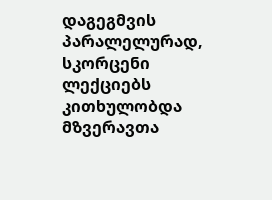დაგეგმვის პარალელურად, სკორცენი ლექციებს კითხულობდა მზვერავთა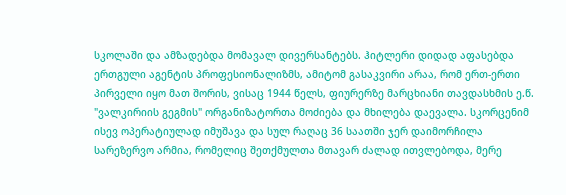სკოლაში და ამზადებდა მომავალ დივერსანტებს. ჰიტლერი დიდად აფასებდა ერთგული აგენტის პროფესიონალიზმს, ამიტომ გასაკვირი არაა, რომ ერთ-ერთი პირველი იყო მათ შორის, ვისაც 1944 წელს, ფიურერზე მარცხიანი თავდასხმის ე.წ. "ვალკირიის გეგმის" ორგანიზატორთა მოძიება და მხილება დაევალა. სკორცენიმ ისევ ოპერატიულად იმუშავა და სულ რაღაც 36 საათში ჯერ დაიმორჩილა სარეზერვო არმია, რომელიც შეთქმულთა მთავარ ძალად ითვლებოდა, მერე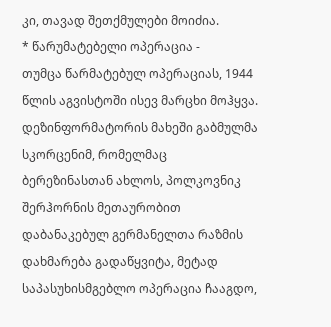კი, თავად შეთქმულები მოიძია.
* წარუმატებელი ოპერაცია -
თუმცა წარმატებულ ოპერაციას, 1944 წლის აგვისტოში ისევ მარცხი მოჰყვა.
დეზინფორმატორის მახეში გაბმულმა სკორცენიმ, რომელმაც ბერეზინასთან ახლოს, პოლკოვნიკ შერჰორნის მეთაურობით დაბანაკებულ გერმანელთა რაზმის დახმარება გადაწყვიტა, მეტად საპასუხისმგებლო ოპერაცია ჩააგდო,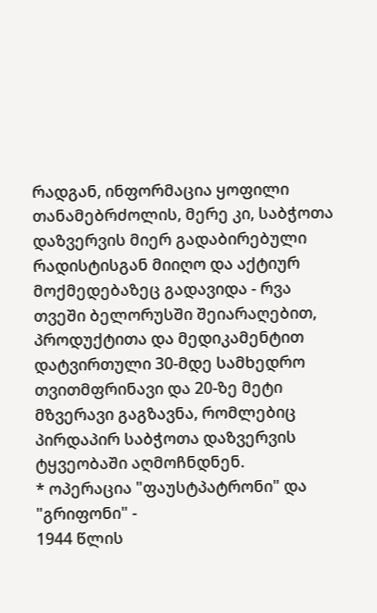რადგან, ინფორმაცია ყოფილი თანამებრძოლის, მერე კი, საბჭოთა დაზვერვის მიერ გადაბირებული რადისტისგან მიიღო და აქტიურ მოქმედებაზეც გადავიდა - რვა თვეში ბელორუსში შეიარაღებით, პროდუქტითა და მედიკამენტით დატვირთული 30-მდე სამხედრო თვითმფრინავი და 20-ზე მეტი მზვერავი გაგზავნა, რომლებიც პირდაპირ საბჭოთა დაზვერვის ტყვეობაში აღმოჩნდნენ.
* ოპერაცია "ფაუსტპატრონი" და "გრიფონი" -
1944 წლის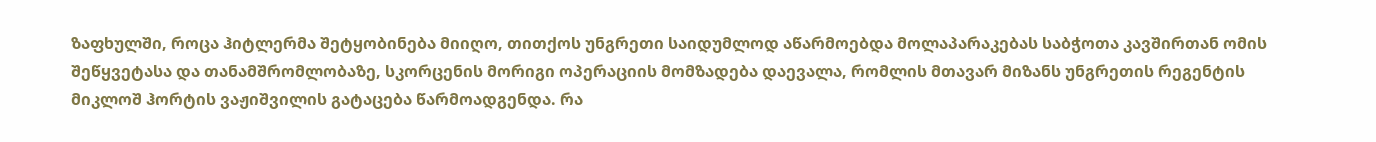ზაფხულში, როცა ჰიტლერმა შეტყობინება მიიღო, თითქოს უნგრეთი საიდუმლოდ აწარმოებდა მოლაპარაკებას საბჭოთა კავშირთან ომის შეწყვეტასა და თანამშრომლობაზე, სკორცენის მორიგი ოპერაციის მომზადება დაევალა, რომლის მთავარ მიზანს უნგრეთის რეგენტის მიკლოშ ჰორტის ვაჟიშვილის გატაცება წარმოადგენდა. რა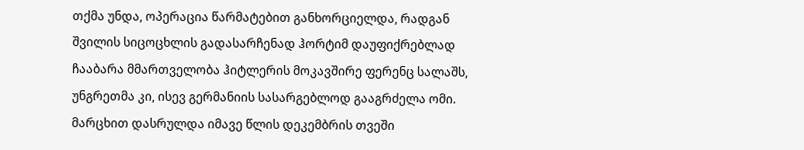თქმა უნდა, ოპერაცია წარმატებით განხორციელდა, რადგან შვილის სიცოცხლის გადასარჩენად ჰორტიმ დაუფიქრებლად ჩააბარა მმართველობა ჰიტლერის მოკავშირე ფერენც სალაშს, უნგრეთმა კი, ისევ გერმანიის სასარგებლოდ გააგრძელა ომი.
მარცხით დასრულდა იმავე წლის დეკემბრის თვეში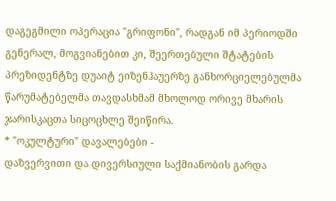დაგეგმილი ოპერაცია "გრიფონი", რადგან იმ პერიოდში გენერალ, მოგვიანებით კი, შეერთებული შტატების პრეზიდენტზე დუაიტ ეიზენჰაუერზე განხორციელებულმა წარუმატებელმა თავდასხმამ მხოლოდ ორივე მხარის ჯარისკაცთა სიცოცხლე შეიწირა.
* "ოკულტური" დავალებები -
დაზვერვითი და დივერსიული საქმიანობის გარდა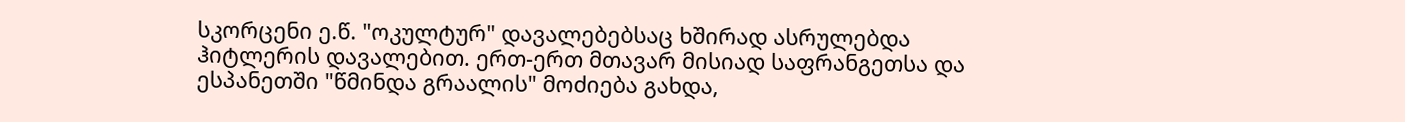სკორცენი ე.წ. "ოკულტურ" დავალებებსაც ხშირად ასრულებდა ჰიტლერის დავალებით. ერთ-ერთ მთავარ მისიად საფრანგეთსა და ესპანეთში "წმინდა გრაალის" მოძიება გახდა,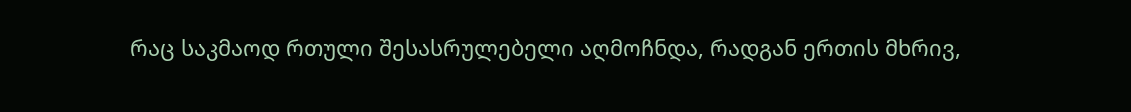რაც საკმაოდ რთული შესასრულებელი აღმოჩნდა, რადგან ერთის მხრივ,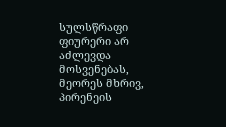სულსწრაფი ფიურერი არ აძლევდა მოსვენებას, მეორეს მხრივ, პირენეის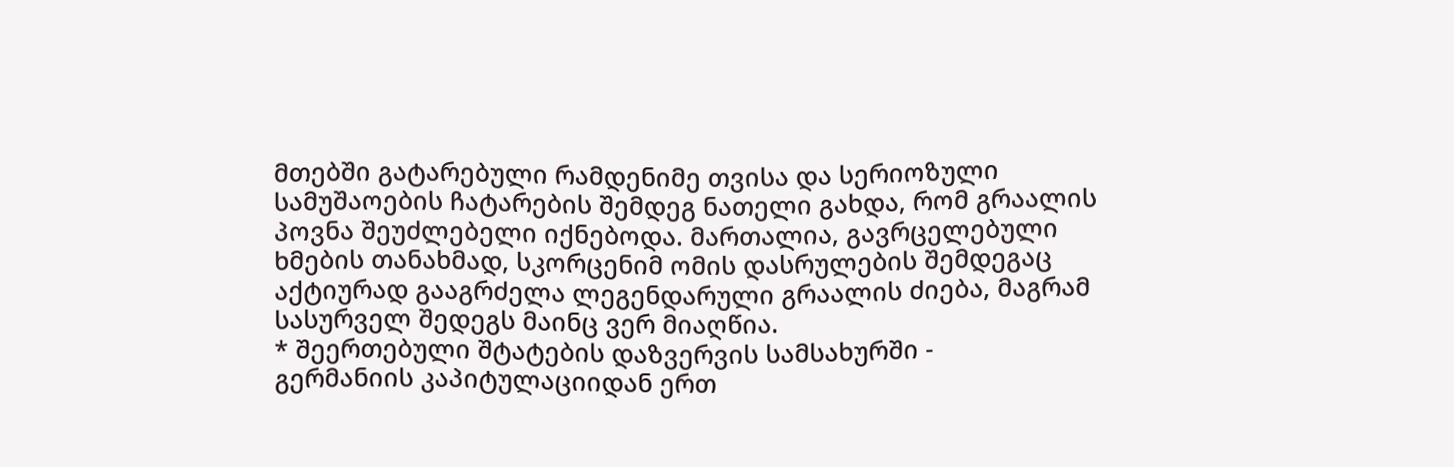მთებში გატარებული რამდენიმე თვისა და სერიოზული სამუშაოების ჩატარების შემდეგ ნათელი გახდა, რომ გრაალის პოვნა შეუძლებელი იქნებოდა. მართალია, გავრცელებული ხმების თანახმად, სკორცენიმ ომის დასრულების შემდეგაც აქტიურად გააგრძელა ლეგენდარული გრაალის ძიება, მაგრამ სასურველ შედეგს მაინც ვერ მიაღწია.
* შეერთებული შტატების დაზვერვის სამსახურში -
გერმანიის კაპიტულაციიდან ერთ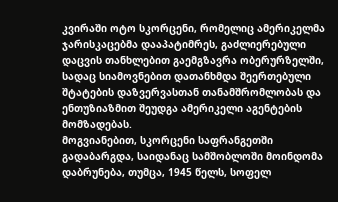კვირაში ოტო სკორცენი, რომელიც ამერიკელმა ჯარისკაცებმა დააპატიმრეს, გაძლიერებული დაცვის თანხლებით გაემგზავრა ობერურზელში, სადაც სიამოვნებით დათანხმდა შეერთებული შტატების დაზვერვასთან თანამშრომლობას და ენთუზიაზმით შეუდგა ამერიკელი აგენტების მომზადებას.
მოგვიანებით, სკორცენი საფრანგეთში გადაბარგდა, საიდანაც სამშობლოში მოინდომა დაბრუნება, თუმცა, 1945 წელს, სოფელ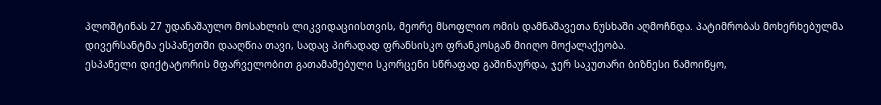პლოშტინას 27 უდანაშაულო მოსახლის ლიკვიდაციისთვის, მეორე მსოფლიო ომის დამნაშავეთა ნუსხაში აღმოჩნდა. პატიმრობას მოხერხებულმა დივერსანტმა ესპანეთში დააღწია თავი, სადაც პირადად ფრანსისკო ფრანკოსგან მიიღო მოქალაქეობა.
ესპანელი დიქტატორის მფარველობით გათამამებული სკორცენი სწრაფად გაშინაურდა, ჯერ საკუთარი ბიზნესი წამოიწყო,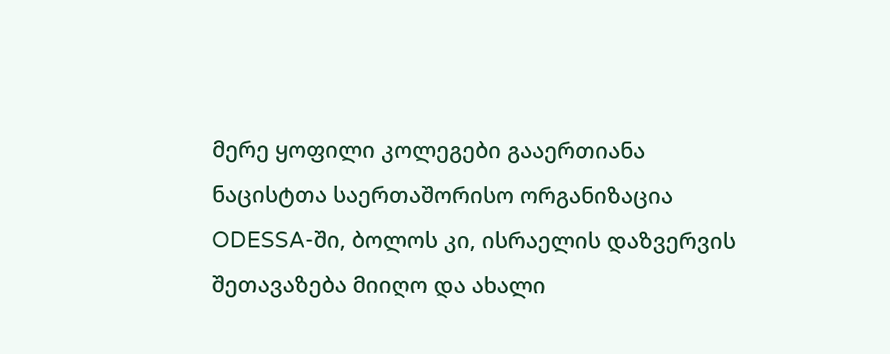მერე ყოფილი კოლეგები გააერთიანა ნაცისტთა საერთაშორისო ორგანიზაცია ODESSA-ში, ბოლოს კი, ისრაელის დაზვერვის შეთავაზება მიიღო და ახალი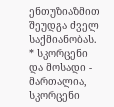ენთუზიაზმით შეუდგა ძველ საქმიანობას.
* სკორცენი და მოსადი -
მართალია, სკორცენი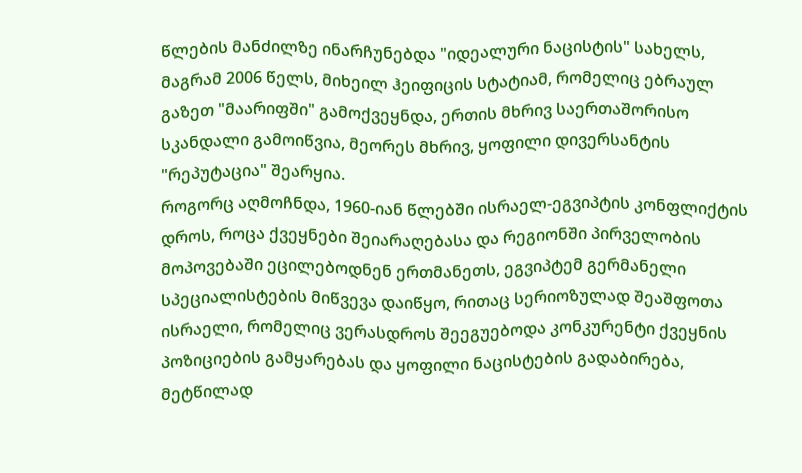წლების მანძილზე ინარჩუნებდა "იდეალური ნაცისტის" სახელს, მაგრამ 2006 წელს, მიხეილ ჰეიფიცის სტატიამ, რომელიც ებრაულ გაზეთ "მაარიფში" გამოქვეყნდა, ერთის მხრივ საერთაშორისო სკანდალი გამოიწვია, მეორეს მხრივ, ყოფილი დივერსანტის "რეპუტაცია" შეარყია.
როგორც აღმოჩნდა, 1960-იან წლებში ისრაელ-ეგვიპტის კონფლიქტის დროს, როცა ქვეყნები შეიარაღებასა და რეგიონში პირველობის მოპოვებაში ეცილებოდნენ ერთმანეთს, ეგვიპტემ გერმანელი სპეციალისტების მიწვევა დაიწყო, რითაც სერიოზულად შეაშფოთა ისრაელი, რომელიც ვერასდროს შეეგუებოდა კონკურენტი ქვეყნის პოზიციების გამყარებას და ყოფილი ნაცისტების გადაბირება, მეტწილად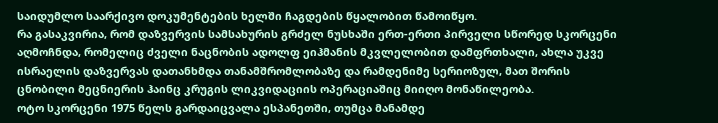საიდუმლო საარქივო დოკუმენტების ხელში ჩაგდების წყალობით წამოიწყო.
რა გასაკვირია, რომ დაზვერვის სამსახურის გრძელ ნუსხაში ერთ-ერთი პირველი სწორედ სკორცენი აღმოჩნდა, რომელიც ძველი ნაცნობის ადოლფ ეიჰმანის მკვლელობით დამფრთხალი, ახლა უკვე ისრაელის დაზვერვას დათანხმდა თანამშრომლობაზე და რამდენიმე სერიოზულ, მათ შორის ცნობილი მეცნიერის ჰაინც კრუგის ლიკვიდაციის ოპერაციაშიც მიიღო მონაწილეობა.
ოტო სკორცენი 1975 წელს გარდაიცვალა ესპანეთში, თუმცა მანამდე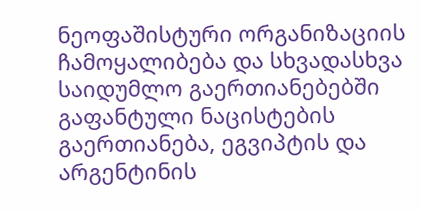ნეოფაშისტური ორგანიზაციის ჩამოყალიბება და სხვადასხვა საიდუმლო გაერთიანებებში გაფანტული ნაცისტების გაერთიანება, ეგვიპტის და არგენტინის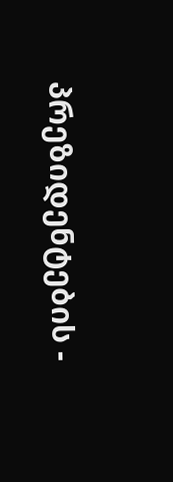პრეზიდენტების -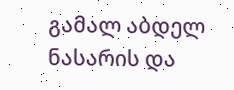გამალ აბდელ ნასარის და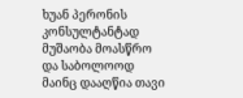ხუან პერონის კონსულტანტად მუშაობა მოასწრო და საბოლოოდ მაინც დააღწია თავი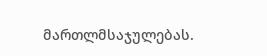მართლმსაჯულებას.